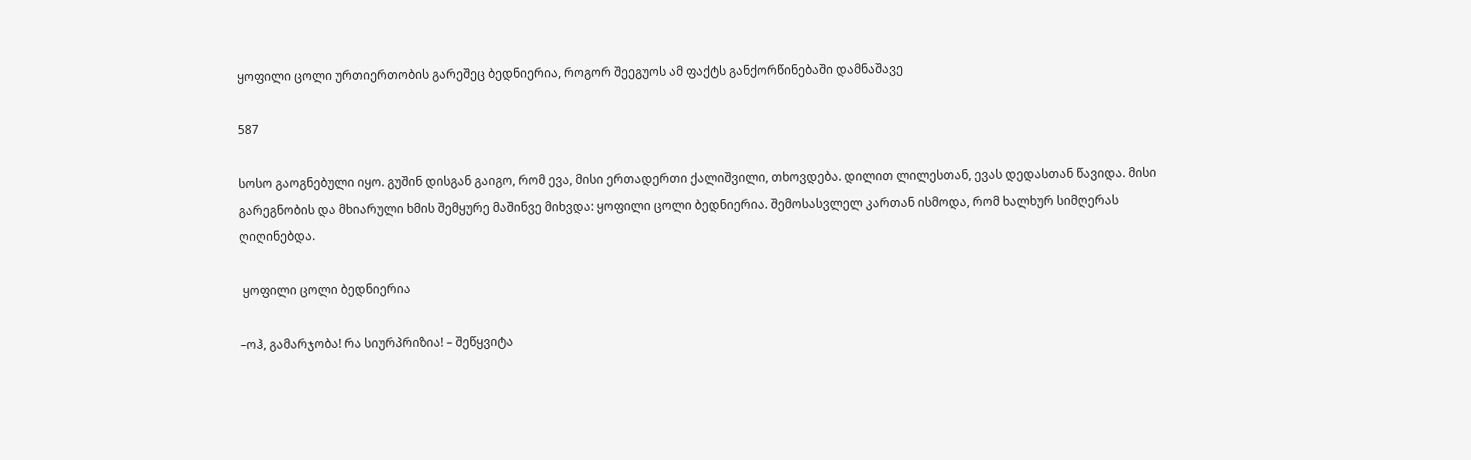ყოფილი ცოლი ურთიერთობის გარეშეც ბედნიერია, როგორ შეეგუოს ამ ფაქტს განქორწინებაში დამნაშავე

587

სოსო გაოგნებული იყო. გუშინ დისგან გაიგო, რომ ევა, მისი ერთადერთი ქალიშვილი, თხოვდება. დილით ლილესთან, ევას დედასთან წავიდა. მისი გარეგნობის და მხიარული ხმის შემყურე მაშინვე მიხვდა: ყოფილი ცოლი ბედნიერია. შემოსასვლელ კართან ისმოდა, რომ ხალხურ სიმღერას ღიღინებდა.

 ყოფილი ცოლი ბედნიერია

–ოჰ, გამარჯობა! რა სიურპრიზია! – შეწყვიტა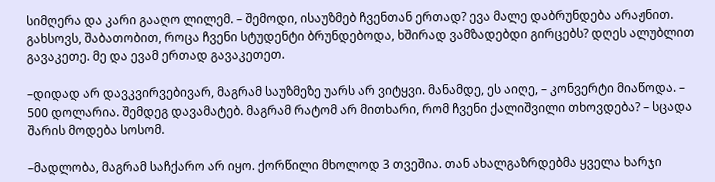სიმღერა და კარი გააღო ლილემ. – შემოდი, ისაუზმებ ჩვენთან ერთად? ევა მალე დაბრუნდება არაჟნით. გახსოვს, შაბათობით, როცა ჩვენი სტუდენტი ბრუნდებოდა, ხშირად ვამზადებდი გირცებს? დღეს ალუბლით გავაკეთე. მე და ევამ ერთად გავაკეთეთ.

–დიდად არ დავკვირვებივარ, მაგრამ საუზმეზე უარს არ ვიტყვი. მანამდე, ეს აიღე, – კონვერტი მიაწოდა. – 500 დოლარია. შემდეგ დავამატებ. მაგრამ რატომ არ მითხარი, რომ ჩვენი ქალიშვილი თხოვდება? – სცადა შარის მოდება სოსომ.

–მადლობა, მაგრამ საჩქარო არ იყო. ქორწილი მხოლოდ 3 თვეშია. თან ახალგაზრდებმა ყველა ხარჯი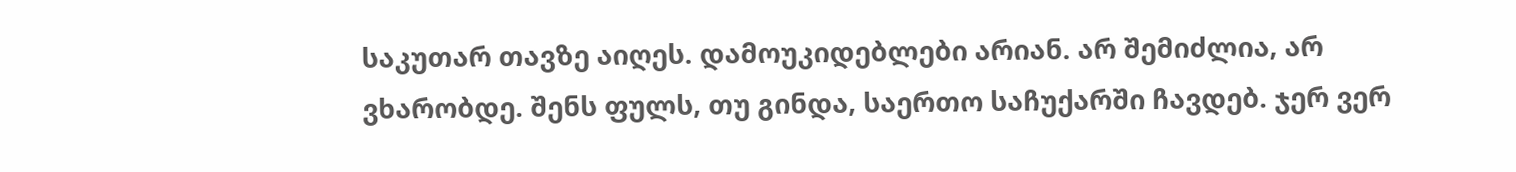საკუთარ თავზე აიღეს. დამოუკიდებლები არიან. არ შემიძლია, არ ვხარობდე. შენს ფულს, თუ გინდა, საერთო საჩუქარში ჩავდებ. ჯერ ვერ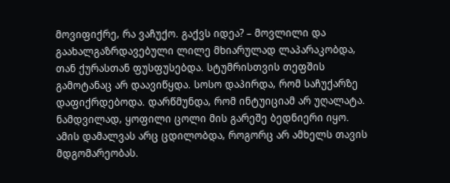მოვიფიქრე, რა ვაჩუქო. გაქვს იდეა? – მოვლილი და გაახალგაზრდავებული ლილე მხიარულად ლაპარაკობდა, თან ქურასთან ფუსფუსებდა. სტუმრისთვის თეფშის გამოტანაც არ დაავიწყდა. სოსო დაპირდა, რომ საჩუქარზე დაფიქრდებოდა. დარწმუნდა, რომ ინტუიციამ არ უღალატა. ნამდვილად, ყოფილი ცოლი მის გარეშე ბედნიერი იყო. ამის დამალვას არც ცდილობდა, როგორც არ ამხელს თავის მდგომარეობას.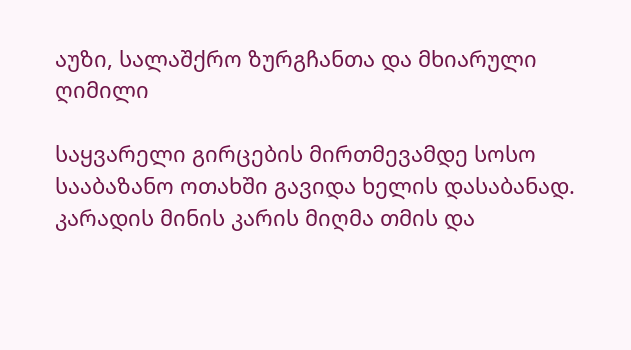აუზი, სალაშქრო ზურგჩანთა და მხიარული ღიმილი

საყვარელი გირცების მირთმევამდე სოსო სააბაზანო ოთახში გავიდა ხელის დასაბანად. კარადის მინის კარის მიღმა თმის და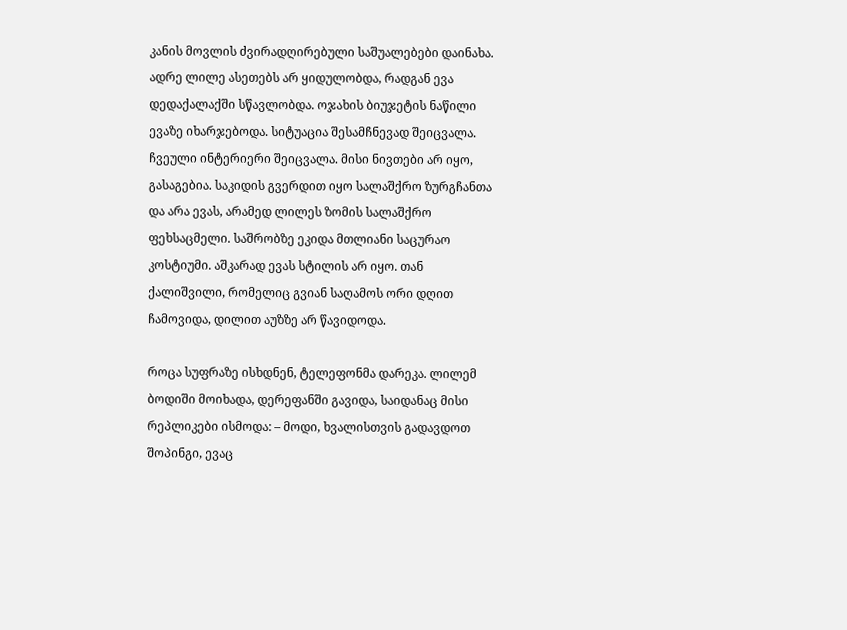კანის მოვლის ძვირადღირებული საშუალებები დაინახა. ადრე ლილე ასეთებს არ ყიდულობდა, რადგან ევა დედაქალაქში სწავლობდა. ოჯახის ბიუჯეტის ნაწილი ევაზე იხარჯებოდა. სიტუაცია შესამჩნევად შეიცვალა. ჩვეული ინტერიერი შეიცვალა. მისი ნივთები არ იყო, გასაგებია. საკიდის გვერდით იყო სალაშქრო ზურგჩანთა და არა ევას, არამედ ლილეს ზომის სალაშქრო ფეხსაცმელი. საშრობზე ეკიდა მთლიანი საცურაო კოსტიუმი. აშკარად ევას სტილის არ იყო. თან ქალიშვილი, რომელიც გვიან საღამოს ორი დღით ჩამოვიდა, დილით აუზზე არ წავიდოდა.

როცა სუფრაზე ისხდნენ, ტელეფონმა დარეკა. ლილემ ბოდიში მოიხადა, დერეფანში გავიდა, საიდანაც მისი რეპლიკები ისმოდა: – მოდი, ხვალისთვის გადავდოთ შოპინგი, ევაც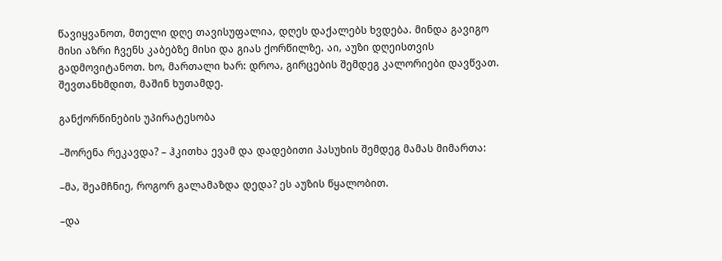წავიყვანოთ, მთელი დღე თავისუფალია, დღეს დაქალებს ხვდება. მინდა გავიგო მისი აზრი ჩვენს კაბებზე მისი და გიას ქორწილზე. აი, აუზი დღეისთვის გადმოვიტანოთ. ხო, მართალი ხარ: დროა, გირცების შემდეგ კალორიები დავწვათ. შევთანხმდით, მაშინ ხუთამდე.

განქორწინების უპირატესობა

–შორენა რეკავდა? – ჰკითხა ევამ და დადებითი პასუხის შემდეგ მამას მიმართა:

–მა, შეამჩნიე, როგორ გალამაზდა დედა? ეს აუზის წყალობით.

–და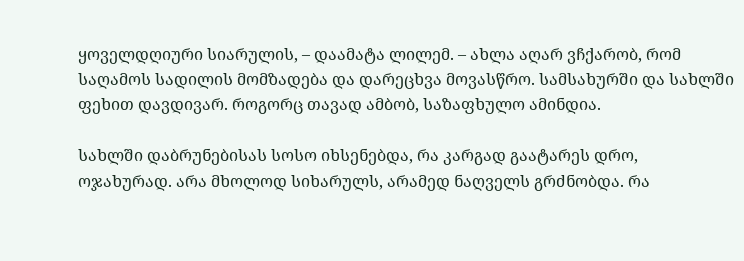ყოველდღიური სიარულის, – დაამატა ლილემ. – ახლა აღარ ვჩქარობ, რომ საღამოს სადილის მომზადება და დარეცხვა მოვასწრო. სამსახურში და სახლში ფეხით დავდივარ. როგორც თავად ამბობ, საზაფხულო ამინდია.

სახლში დაბრუნებისას სოსო იხსენებდა, რა კარგად გაატარეს დრო, ოჯახურად. არა მხოლოდ სიხარულს, არამედ ნაღველს გრძნობდა. რა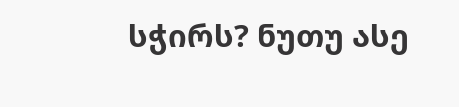სჭირს? ნუთუ ასე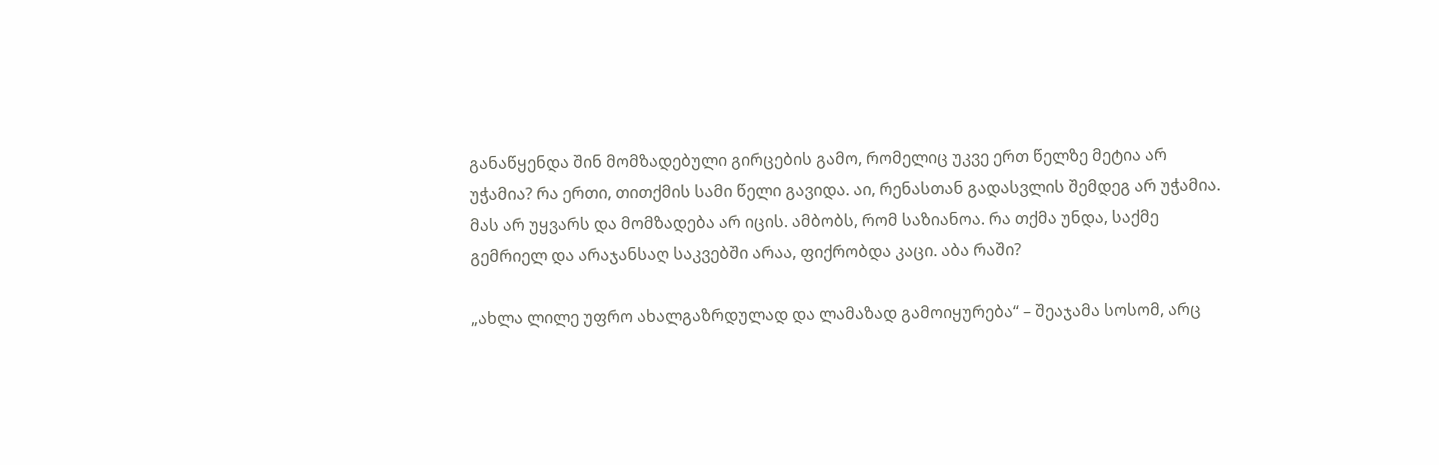განაწყენდა შინ მომზადებული გირცების გამო, რომელიც უკვე ერთ წელზე მეტია არ უჭამია? რა ერთი, თითქმის სამი წელი გავიდა. აი, რენასთან გადასვლის შემდეგ არ უჭამია. მას არ უყვარს და მომზადება არ იცის. ამბობს, რომ საზიანოა. რა თქმა უნდა, საქმე გემრიელ და არაჯანსაღ საკვებში არაა, ფიქრობდა კაცი. აბა რაში?

„ახლა ლილე უფრო ახალგაზრდულად და ლამაზად გამოიყურება“ – შეაჯამა სოსომ, არც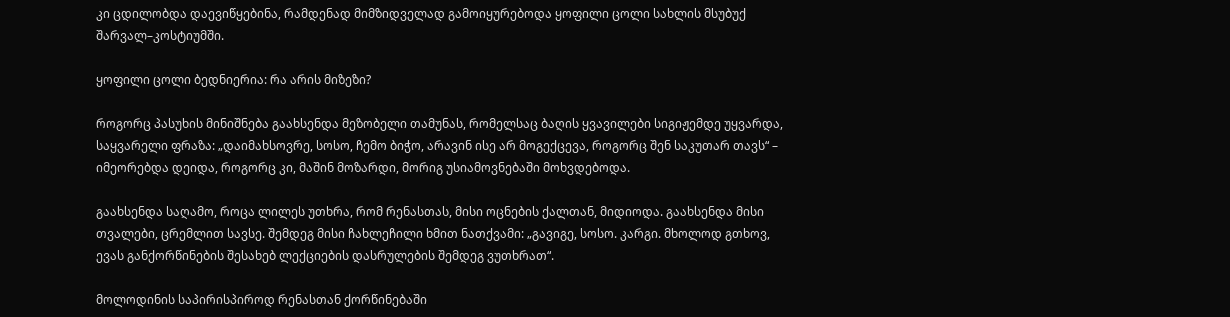კი ცდილობდა დაევიწყებინა, რამდენად მიმზიდველად გამოიყურებოდა ყოფილი ცოლი სახლის მსუბუქ შარვალ–კოსტიუმში.

ყოფილი ცოლი ბედნიერია: რა არის მიზეზი?

როგორც პასუხის მინიშნება გაახსენდა მეზობელი თამუნას, რომელსაც ბაღის ყვავილები სიგიჟემდე უყვარდა, საყვარელი ფრაზა: „დაიმახსოვრე, სოსო, ჩემო ბიჭო, არავინ ისე არ მოგექცევა, როგორც შენ საკუთარ თავს“ – იმეორებდა დეიდა, როგორც კი, მაშინ მოზარდი, მორიგ უსიამოვნებაში მოხვდებოდა.

გაახსენდა საღამო, როცა ლილეს უთხრა, რომ რენასთას, მისი ოცნების ქალთან, მიდიოდა. გაახსენდა მისი თვალები, ცრემლით სავსე. შემდეგ მისი ჩახლეჩილი ხმით ნათქვამი: „გავიგე, სოსო. კარგი. მხოლოდ გთხოვ, ევას განქორწინების შესახებ ლექციების დასრულების შემდეგ ვუთხრათ“.

მოლოდინის საპირისპიროდ რენასთან ქორწინებაში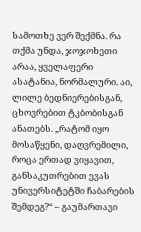სამოთხე ვერ შექმნა. რა თქმა უნდა, ჯოჯოხეთი არაა, ყველაფერი ასატანია, ნორმალური. აი, ლილე ბედნიერებისგან, ცხოვრებით ტკბობისგან ანათებს. „რატომ იყო მოსაწყენი, დაღვრემილი, როცა ერთად ვიყავით, განსაკუთრებით ევას უნივერსიტეტში ჩაბარების შემდეგ?“ – გაუმართავი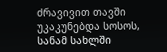ძრავივით თავში უკაკუნებდა სოსოს, სანამ სახლში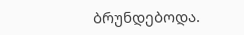ბრუნდებოდა.